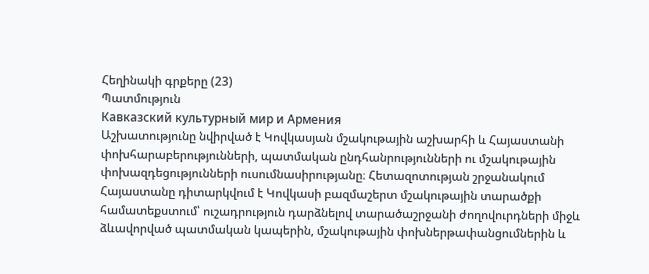Հեղինակի գրքերը (23)
Պատմություն
Кавказский культурный мир и Армения
Աշխատությունը նվիրված է Կովկասյան մշակութային աշխարհի և Հայաստանի փոխհարաբերությունների, պատմական ընդհանրությունների ու մշակութային փոխազդեցությունների ուսումնասիրությանը։ Հետազոտության շրջանակում Հայաստանը դիտարկվում է Կովկասի բազմաշերտ մշակութային տարածքի համատեքստում՝ ուշադրություն դարձնելով տարածաշրջանի ժողովուրդների միջև ձևավորված պատմական կապերին, մշակութային փոխներթափանցումներին և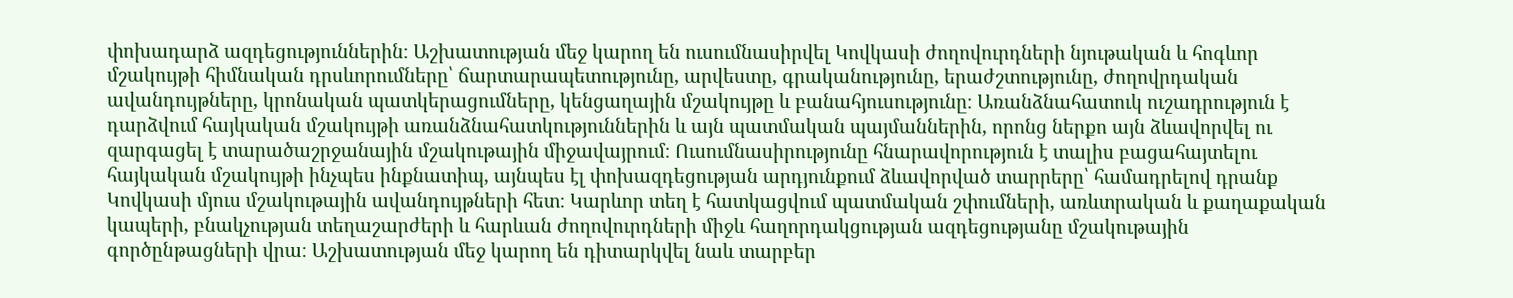փոխադարձ ազդեցություններին։ Աշխատության մեջ կարող են ուսումնասիրվել Կովկասի ժողովուրդների նյութական և հոգևոր մշակույթի հիմնական դրսևորումները՝ ճարտարապետությունը, արվեստը, գրականությունը, երաժշտությունը, ժողովրդական ավանդույթները, կրոնական պատկերացումները, կենցաղային մշակույթը և բանահյուսությունը։ Առանձնահատուկ ուշադրություն է դարձվում հայկական մշակույթի առանձնահատկություններին և այն պատմական պայմաններին, որոնց ներքո այն ձևավորվել ու զարգացել է տարածաշրջանային մշակութային միջավայրում։ Ուսումնասիրությունը հնարավորություն է տալիս բացահայտելու հայկական մշակույթի ինչպես ինքնատիպ, այնպես էլ փոխազդեցության արդյունքում ձևավորված տարրերը՝ համադրելով դրանք Կովկասի մյուս մշակութային ավանդույթների հետ։ Կարևոր տեղ է հատկացվում պատմական շփումների, առևտրական և քաղաքական կապերի, բնակչության տեղաշարժերի և հարևան ժողովուրդների միջև հաղորդակցության ազդեցությանը մշակութային գործընթացների վրա։ Աշխատության մեջ կարող են դիտարկվել նաև տարբեր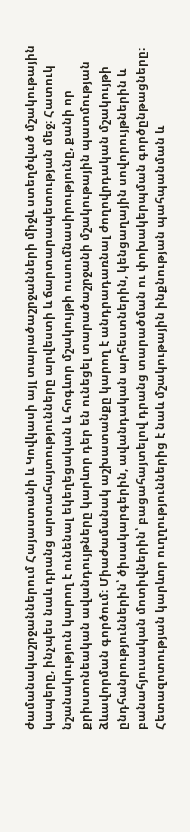ժամանակաշրջաններում Հայաստանի և Կովկասի այլ տարածաշրջանների միջև ստեղծված մշակութային կապերը, ինչպես նաև դրանց արտահայտությունները արվեստի և ճարտարապետության մեջ։ Հատուկ նշանակություն կարող է ունենալ եկեղեցական և հոգևոր մշակույթի ուսումնասիրությունը, քանի որ քրիստոնեական ավանդույթները կարևոր դեր են ունեցել տարածաշրջանի մշակութային պատմության ձևավորման գործում։ Միաժամանակ աշխատանքը կարող է անդրադառնալ ժողովրդական մշակույթի ընդհանրություններին՝ ծիսակարգերին, ավանդական արհեստներին, կենցաղային սովորույթներին և բանահյուսական մոտիվներին՝ բացահայտելով դրանց տարածման ու փոխակերպման գործընթացները։ Հետազոտության կարևոր ուղղություններից է նաև մշակութային ինքնության պահպանման և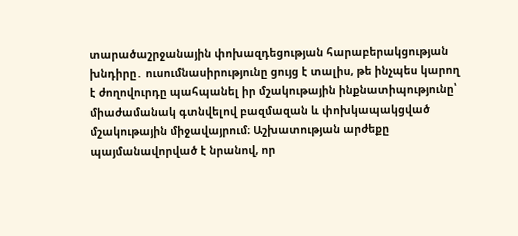տարածաշրջանային փոխազդեցության հարաբերակցության խնդիրը․ ուսումնասիրությունը ցույց է տալիս, թե ինչպես կարող է ժողովուրդը պահպանել իր մշակութային ինքնատիպությունը՝ միաժամանակ գտնվելով բազմազան և փոխկապակցված մշակութային միջավայրում։ Աշխատության արժեքը պայմանավորված է նրանով, որ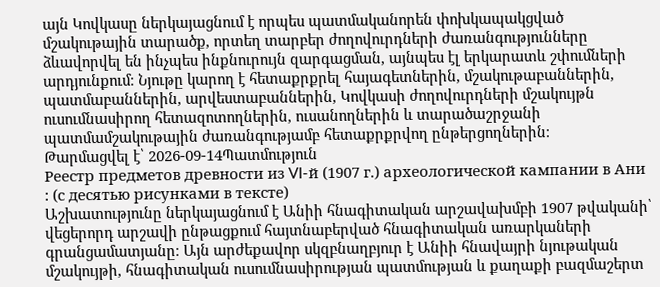այն Կովկասը ներկայացնում է որպես պատմականորեն փոխկապակցված մշակութային տարածք, որտեղ տարբեր ժողովուրդների ժառանգությունները ձևավորվել են ինչպես ինքնուրույն զարգացման, այնպես էլ երկարատև շփումների արդյունքում։ Նյութը կարող է հետաքրքրել հայագետներին, մշակութաբաններին, պատմաբաններին, արվեստաբաններին, Կովկասի ժողովուրդների մշակույթն ուսումնասիրող հետազոտողներին, ուսանողներին և տարածաշրջանի պատմամշակութային ժառանգությամբ հետաքրքրվող ընթերցողներին։
Թարմացվել է՝ 2026-09-14Պատմություն
Реестр предметов древности из VI-й (1907 г.) археологической кампании в Ани : (с десятью рисунками в тексте)
Աշխատությունը ներկայացնում է Անիի հնագիտական արշավախմբի 1907 թվականի՝ վեցերորդ արշավի ընթացքում հայտնաբերված հնագիտական առարկաների գրանցամատյանը։ Այն արժեքավոր սկզբնաղբյուր է Անիի հնավայրի նյութական մշակույթի, հնագիտական ուսումնասիրության պատմության և քաղաքի բազմաշերտ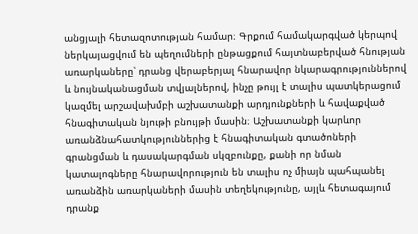անցյալի հետազոտության համար։ Գրքում համակարգված կերպով ներկայացվում են պեղումների ընթացքում հայտնաբերված հնության առարկաները՝ դրանց վերաբերյալ հնարավոր նկարագրություններով և նույնականացման տվյալներով, ինչը թույլ է տալիս պատկերացում կազմել արշավախմբի աշխատանքի արդյունքների և հավաքված հնագիտական նյութի բնույթի մասին։ Աշխատանքի կարևոր առանձնահատկություններից է հնագիտական գտածոների գրանցման և դասակարգման սկզբունքը, քանի որ նման կատալոգները հնարավորություն են տալիս ոչ միայն պահպանել առանձին առարկաների մասին տեղեկությունը, այլև հետագայում դրանք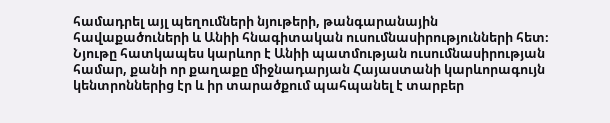համադրել այլ պեղումների նյութերի, թանգարանային հավաքածուների և Անիի հնագիտական ուսումնասիրությունների հետ։ Նյութը հատկապես կարևոր է Անիի պատմության ուսումնասիրության համար, քանի որ քաղաքը միջնադարյան Հայաստանի կարևորագույն կենտրոններից էր և իր տարածքում պահպանել է տարբեր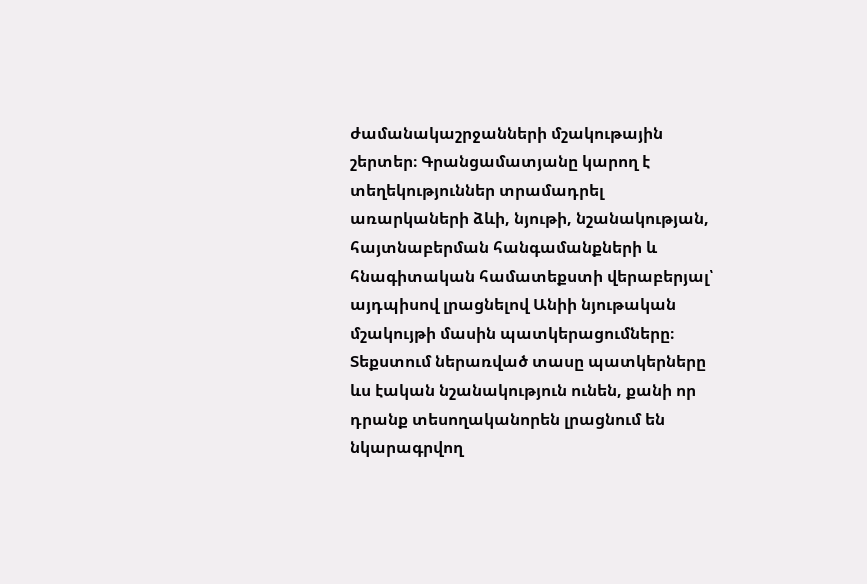ժամանակաշրջանների մշակութային շերտեր։ Գրանցամատյանը կարող է տեղեկություններ տրամադրել առարկաների ձևի, նյութի, նշանակության, հայտնաբերման հանգամանքների և հնագիտական համատեքստի վերաբերյալ՝ այդպիսով լրացնելով Անիի նյութական մշակույթի մասին պատկերացումները։ Տեքստում ներառված տասը պատկերները ևս էական նշանակություն ունեն, քանի որ դրանք տեսողականորեն լրացնում են նկարագրվող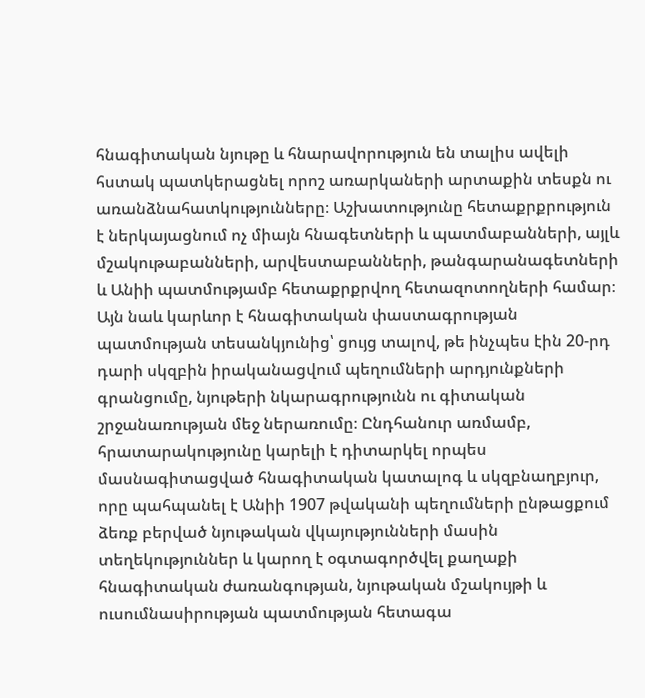հնագիտական նյութը և հնարավորություն են տալիս ավելի հստակ պատկերացնել որոշ առարկաների արտաքին տեսքն ու առանձնահատկությունները։ Աշխատությունը հետաքրքրություն է ներկայացնում ոչ միայն հնագետների և պատմաբանների, այլև մշակութաբանների, արվեստաբանների, թանգարանագետների և Անիի պատմությամբ հետաքրքրվող հետազոտողների համար։ Այն նաև կարևոր է հնագիտական փաստագրության պատմության տեսանկյունից՝ ցույց տալով, թե ինչպես էին 20-րդ դարի սկզբին իրականացվում պեղումների արդյունքների գրանցումը, նյութերի նկարագրությունն ու գիտական շրջանառության մեջ ներառումը։ Ընդհանուր առմամբ, հրատարակությունը կարելի է դիտարկել որպես մասնագիտացված հնագիտական կատալոգ և սկզբնաղբյուր, որը պահպանել է Անիի 1907 թվականի պեղումների ընթացքում ձեռք բերված նյութական վկայությունների մասին տեղեկություններ և կարող է օգտագործվել քաղաքի հնագիտական ժառանգության, նյութական մշակույթի և ուսումնասիրության պատմության հետագա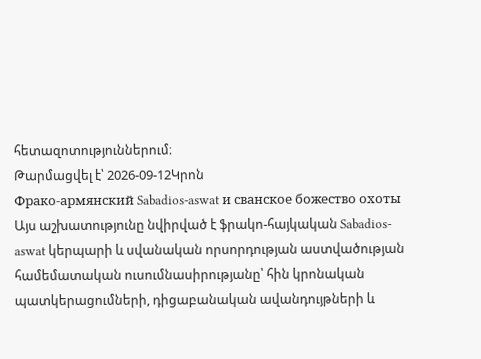հետազոտություններում։
Թարմացվել է՝ 2026-09-12Կրոն
Фрако-армянский Sabadios-aswat и сванское божество охоты
Այս աշխատությունը նվիրված է ֆրակո-հայկական Sabadios-aswat կերպարի և սվանական որսորդության աստվածության համեմատական ուսումնասիրությանը՝ հին կրոնական պատկերացումների, դիցաբանական ավանդույթների և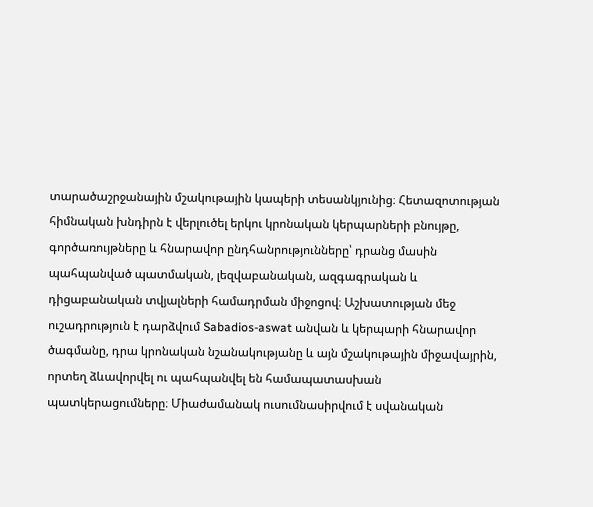տարածաշրջանային մշակութային կապերի տեսանկյունից։ Հետազոտության հիմնական խնդիրն է վերլուծել երկու կրոնական կերպարների բնույթը, գործառույթները և հնարավոր ընդհանրությունները՝ դրանց մասին պահպանված պատմական, լեզվաբանական, ազգագրական և դիցաբանական տվյալների համադրման միջոցով։ Աշխատության մեջ ուշադրություն է դարձվում Sabadios-aswat անվան և կերպարի հնարավոր ծագմանը, դրա կրոնական նշանակությանը և այն մշակութային միջավայրին, որտեղ ձևավորվել ու պահպանվել են համապատասխան պատկերացումները։ Միաժամանակ ուսումնասիրվում է սվանական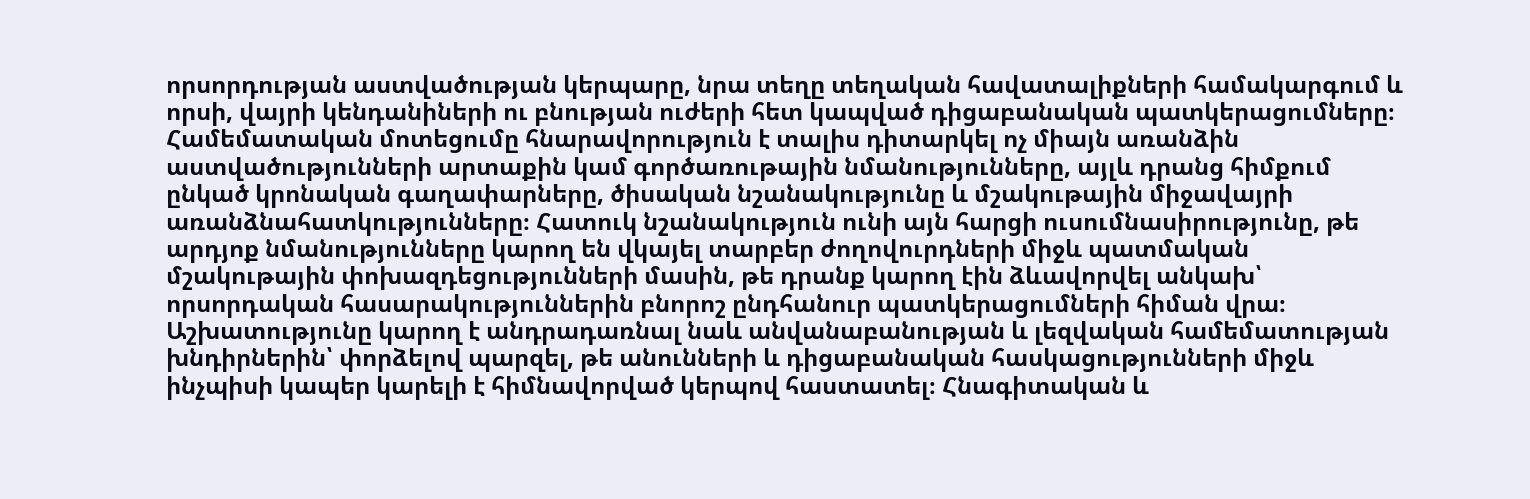որսորդության աստվածության կերպարը, նրա տեղը տեղական հավատալիքների համակարգում և որսի, վայրի կենդանիների ու բնության ուժերի հետ կապված դիցաբանական պատկերացումները։ Համեմատական մոտեցումը հնարավորություն է տալիս դիտարկել ոչ միայն առանձին աստվածությունների արտաքին կամ գործառութային նմանությունները, այլև դրանց հիմքում ընկած կրոնական գաղափարները, ծիսական նշանակությունը և մշակութային միջավայրի առանձնահատկությունները։ Հատուկ նշանակություն ունի այն հարցի ուսումնասիրությունը, թե արդյոք նմանությունները կարող են վկայել տարբեր ժողովուրդների միջև պատմական մշակութային փոխազդեցությունների մասին, թե դրանք կարող էին ձևավորվել անկախ՝ որսորդական հասարակություններին բնորոշ ընդհանուր պատկերացումների հիման վրա։ Աշխատությունը կարող է անդրադառնալ նաև անվանաբանության և լեզվական համեմատության խնդիրներին՝ փորձելով պարզել, թե անունների և դիցաբանական հասկացությունների միջև ինչպիսի կապեր կարելի է հիմնավորված կերպով հաստատել։ Հնագիտական և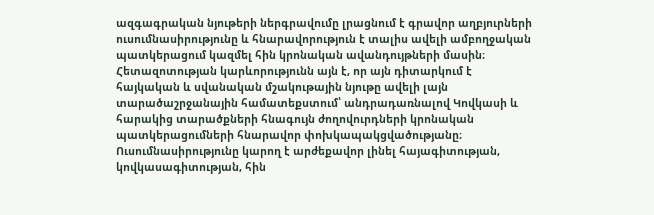ազգագրական նյութերի ներգրավումը լրացնում է գրավոր աղբյուրների ուսումնասիրությունը և հնարավորություն է տալիս ավելի ամբողջական պատկերացում կազմել հին կրոնական ավանդույթների մասին։ Հետազոտության կարևորությունն այն է, որ այն դիտարկում է հայկական և սվանական մշակութային նյութը ավելի լայն տարածաշրջանային համատեքստում՝ անդրադառնալով Կովկասի և հարակից տարածքների հնագույն ժողովուրդների կրոնական պատկերացումների հնարավոր փոխկապակցվածությանը։ Ուսումնասիրությունը կարող է արժեքավոր լինել հայագիտության, կովկասագիտության, հին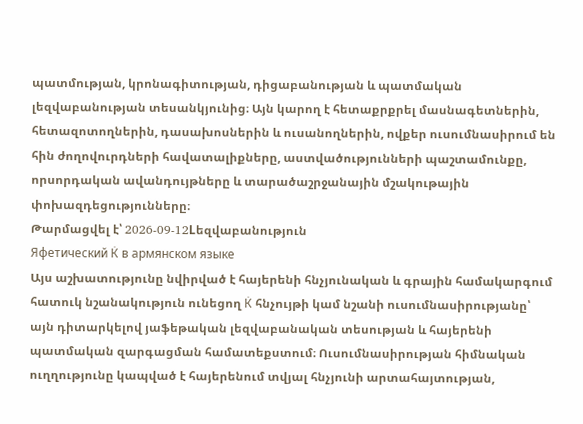պատմության, կրոնագիտության, դիցաբանության և պատմական լեզվաբանության տեսանկյունից։ Այն կարող է հետաքրքրել մասնագետներին, հետազոտողներին, դասախոսներին և ուսանողներին, ովքեր ուսումնասիրում են հին ժողովուրդների հավատալիքները, աստվածությունների պաշտամունքը, որսորդական ավանդույթները և տարածաշրջանային մշակութային փոխազդեցությունները։
Թարմացվել է՝ 2026-09-12Lեզվաբանություն
Яфетический К̇ в армянском языке
Այս աշխատությունը նվիրված է հայերենի հնչյունական և գրային համակարգում հատուկ նշանակություն ունեցող К̇ հնչույթի կամ նշանի ուսումնասիրությանը՝ այն դիտարկելով յաֆեթական լեզվաբանական տեսության և հայերենի պատմական զարգացման համատեքստում։ Ուսումնասիրության հիմնական ուղղությունը կապված է հայերենում տվյալ հնչյունի արտահայտության,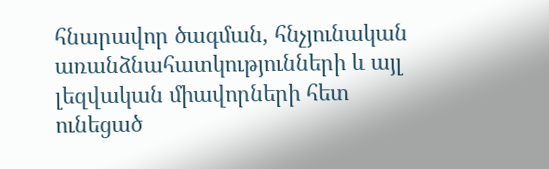հնարավոր ծագման, հնչյունական առանձնահատկությունների և այլ լեզվական միավորների հետ ունեցած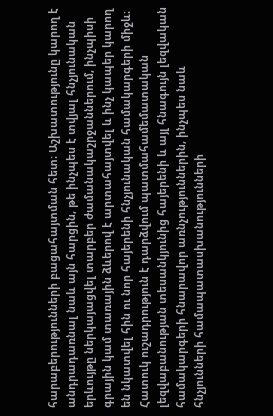հարաբերությունների բացահայտման հետ։ Աշխատությունը կարող է անդրադառնալ նաև այն հարցին, թե ինչպես է տվյալ հնչյունական երևույթը ներկայացվել տարբեր ժամանակաշրջաններում, ինչպիսի գրային կամ տառային ձևերով է արտահայտվել և ինչ կապեր կարող են նկատվել հին ու նոր հայերենի հնչյունական համակարգերի միջև։ Հատուկ ուշադրություն է դարձվում պատմահամեմատական լեզվաբանության տեսանկյունից հայերենի և այլ հնագույն լեզվական համակարգերի հնարավոր առնչություններին, ինչպես նաև հնչյունների համապատասխանությունների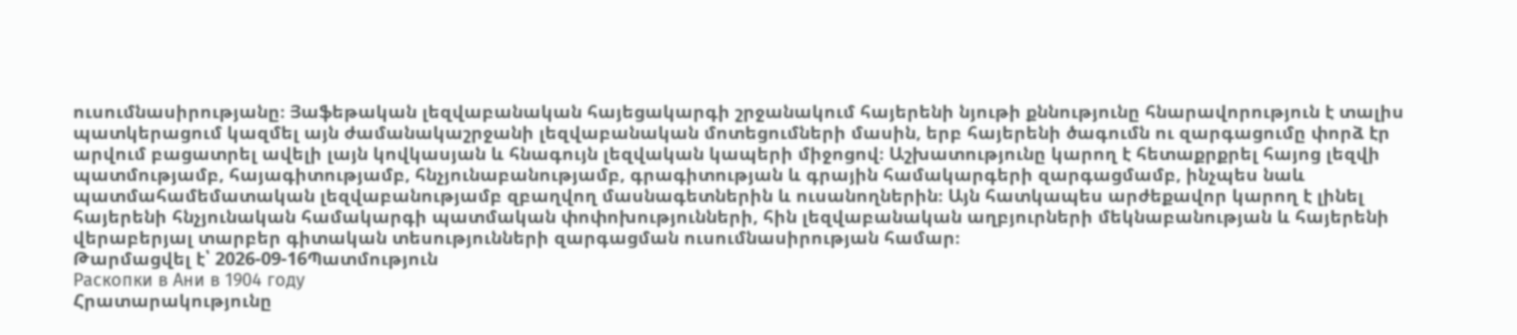ուսումնասիրությանը։ Յաֆեթական լեզվաբանական հայեցակարգի շրջանակում հայերենի նյութի քննությունը հնարավորություն է տալիս պատկերացում կազմել այն ժամանակաշրջանի լեզվաբանական մոտեցումների մասին, երբ հայերենի ծագումն ու զարգացումը փորձ էր արվում բացատրել ավելի լայն կովկասյան և հնագույն լեզվական կապերի միջոցով։ Աշխատությունը կարող է հետաքրքրել հայոց լեզվի պատմությամբ, հայագիտությամբ, հնչյունաբանությամբ, գրագիտության և գրային համակարգերի զարգացմամբ, ինչպես նաև պատմահամեմատական լեզվաբանությամբ զբաղվող մասնագետներին և ուսանողներին։ Այն հատկապես արժեքավոր կարող է լինել հայերենի հնչյունական համակարգի պատմական փոփոխությունների, հին լեզվաբանական աղբյուրների մեկնաբանության և հայերենի վերաբերյալ տարբեր գիտական տեսությունների զարգացման ուսումնասիրության համար։
Թարմացվել է՝ 2026-09-16Պատմություն
Раскопки в Ани в 1904 году
Հրատարակությունը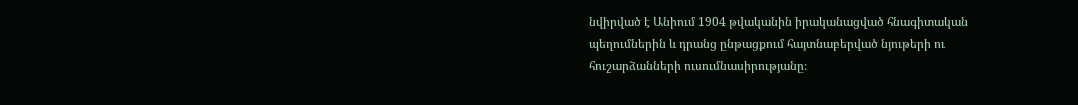նվիրված է Անիում 1904 թվականին իրականացված հնագիտական պեղումներին և դրանց ընթացքում հայտնաբերված նյութերի ու հուշարձանների ուսումնասիրությանը։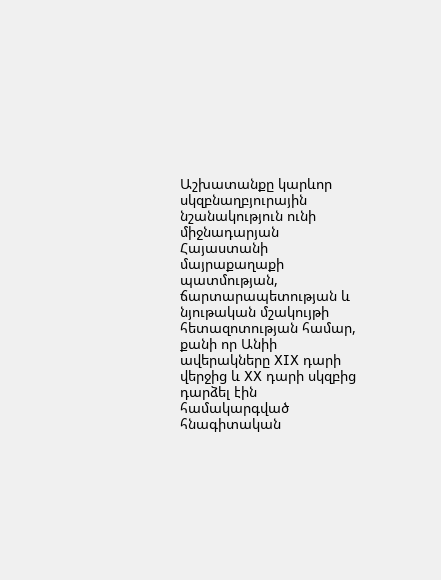Աշխատանքը կարևոր սկզբնաղբյուրային նշանակություն ունի միջնադարյան Հայաստանի մայրաքաղաքի պատմության, ճարտարապետության և նյութական մշակույթի հետազոտության համար, քանի որ Անիի ավերակները XIX դարի վերջից և XX դարի սկզբից դարձել էին համակարգված հնագիտական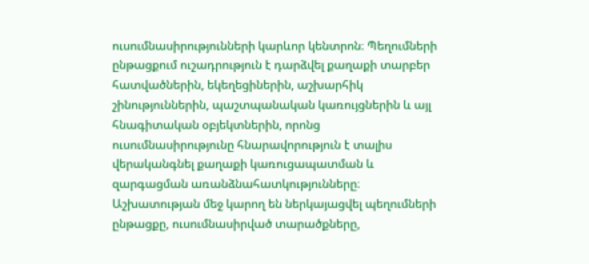ուսումնասիրությունների կարևոր կենտրոն։ Պեղումների ընթացքում ուշադրություն է դարձվել քաղաքի տարբեր հատվածներին, եկեղեցիներին, աշխարհիկ շինություններին, պաշտպանական կառույցներին և այլ հնագիտական օբյեկտներին, որոնց ուսումնասիրությունը հնարավորություն է տալիս վերականգնել քաղաքի կառուցապատման և զարգացման առանձնահատկությունները։ Աշխատության մեջ կարող են ներկայացվել պեղումների ընթացքը, ուսումնասիրված տարածքները,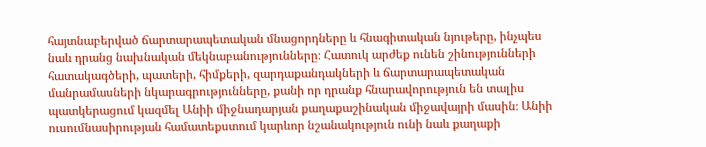հայտնաբերված ճարտարապետական մնացորդները և հնագիտական նյութերը, ինչպես նաև դրանց նախնական մեկնաբանությունները։ Հատուկ արժեք ունեն շինությունների հատակագծերի, պատերի, հիմքերի, զարդաքանդակների և ճարտարապետական մանրամասների նկարագրությունները, քանի որ դրանք հնարավորություն են տալիս պատկերացում կազմել Անիի միջնադարյան քաղաքաշինական միջավայրի մասին։ Անիի ուսումնասիրության համատեքստում կարևոր նշանակություն ունի նաև քաղաքի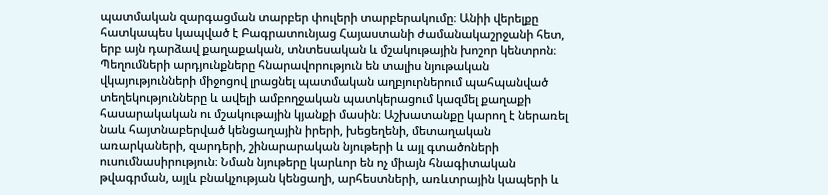պատմական զարգացման տարբեր փուլերի տարբերակումը։ Անիի վերելքը հատկապես կապված է Բագրատունյաց Հայաստանի ժամանակաշրջանի հետ, երբ այն դարձավ քաղաքական, տնտեսական և մշակութային խոշոր կենտրոն։ Պեղումների արդյունքները հնարավորություն են տալիս նյութական վկայությունների միջոցով լրացնել պատմական աղբյուրներում պահպանված տեղեկությունները և ավելի ամբողջական պատկերացում կազմել քաղաքի հասարակական ու մշակութային կյանքի մասին։ Աշխատանքը կարող է ներառել նաև հայտնաբերված կենցաղային իրերի, խեցեղենի, մետաղական առարկաների, զարդերի, շինարարական նյութերի և այլ գտածոների ուսումնասիրություն։ Նման նյութերը կարևոր են ոչ միայն հնագիտական թվագրման, այլև բնակչության կենցաղի, արհեստների, առևտրային կապերի և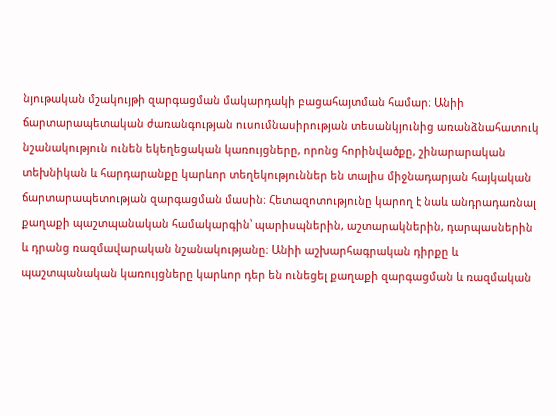նյութական մշակույթի զարգացման մակարդակի բացահայտման համար։ Անիի ճարտարապետական ժառանգության ուսումնասիրության տեսանկյունից առանձնահատուկ նշանակություն ունեն եկեղեցական կառույցները, որոնց հորինվածքը, շինարարական տեխնիկան և հարդարանքը կարևոր տեղեկություններ են տալիս միջնադարյան հայկական ճարտարապետության զարգացման մասին։ Հետազոտությունը կարող է նաև անդրադառնալ քաղաքի պաշտպանական համակարգին՝ պարիսպներին, աշտարակներին, դարպասներին և դրանց ռազմավարական նշանակությանը։ Անիի աշխարհագրական դիրքը և պաշտպանական կառույցները կարևոր դեր են ունեցել քաղաքի զարգացման և ռազմական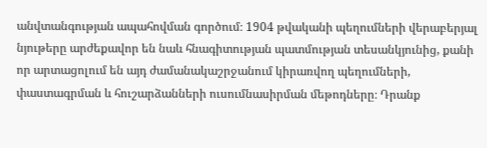անվտանգության ապահովման գործում։ 1904 թվականի պեղումների վերաբերյալ նյութերը արժեքավոր են նաև հնագիտության պատմության տեսանկյունից, քանի որ արտացոլում են այդ ժամանակաշրջանում կիրառվող պեղումների, փաստագրման և հուշարձանների ուսումնասիրման մեթոդները։ Դրանք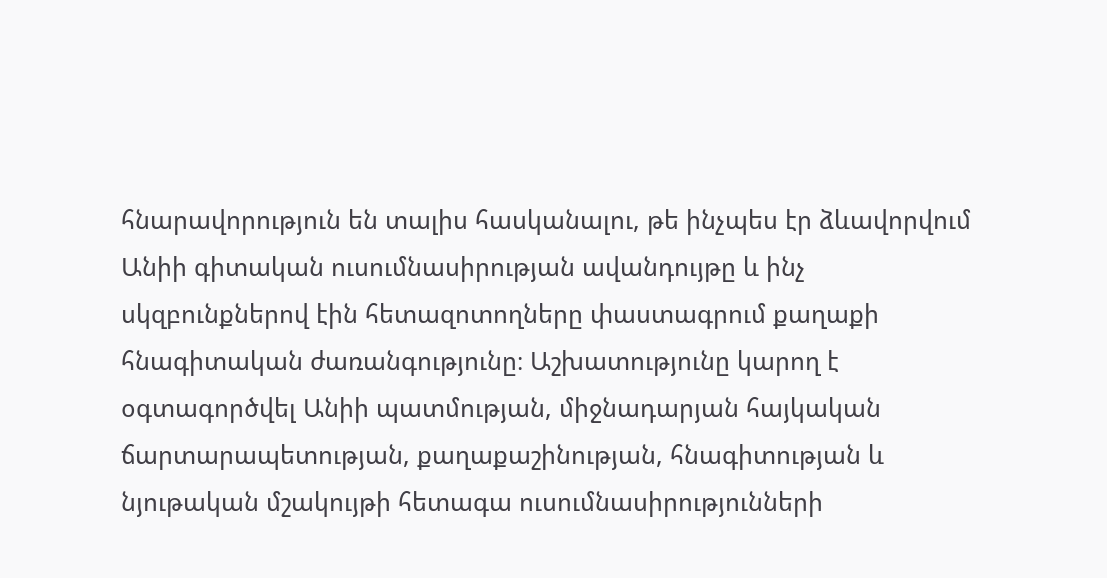հնարավորություն են տալիս հասկանալու, թե ինչպես էր ձևավորվում Անիի գիտական ուսումնասիրության ավանդույթը և ինչ սկզբունքներով էին հետազոտողները փաստագրում քաղաքի հնագիտական ժառանգությունը։ Աշխատությունը կարող է օգտագործվել Անիի պատմության, միջնադարյան հայկական ճարտարապետության, քաղաքաշինության, հնագիտության և նյութական մշակույթի հետագա ուսումնասիրությունների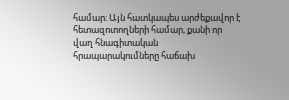համար։ Այն հատկապես արժեքավոր է հետազոտողների համար, քանի որ վաղ հնագիտական հրապարակումները հաճախ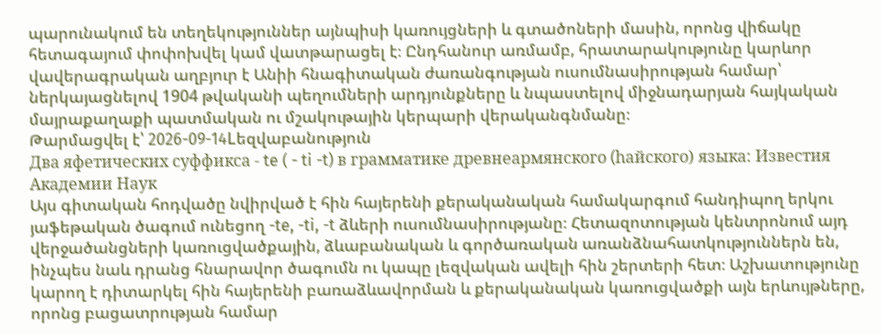պարունակում են տեղեկություններ այնպիսի կառույցների և գտածոների մասին, որոնց վիճակը հետագայում փոփոխվել կամ վատթարացել է։ Ընդհանուր առմամբ, հրատարակությունը կարևոր վավերագրական աղբյուր է Անիի հնագիտական ժառանգության ուսումնասիրության համար՝ ներկայացնելով 1904 թվականի պեղումների արդյունքները և նպաստելով միջնադարյան հայկական մայրաքաղաքի պատմական ու մշակութային կերպարի վերականգնմանը։
Թարմացվել է՝ 2026-09-14Lեզվաբանություն
Два яфетических суффикса - te ( - ti -t) в грамматике древнеармянского (hайского) языка: Известия Академии Наук
Այս գիտական հոդվածը նվիրված է հին հայերենի քերականական համակարգում հանդիպող երկու յաֆեթական ծագում ունեցող -te, -ti, -t ձևերի ուսումնասիրությանը։ Հետազոտության կենտրոնում այդ վերջածանցների կառուցվածքային, ձևաբանական և գործառական առանձնահատկություններն են, ինչպես նաև դրանց հնարավոր ծագումն ու կապը լեզվական ավելի հին շերտերի հետ։ Աշխատությունը կարող է դիտարկել հին հայերենի բառաձևավորման և քերականական կառուցվածքի այն երևույթները, որոնց բացատրության համար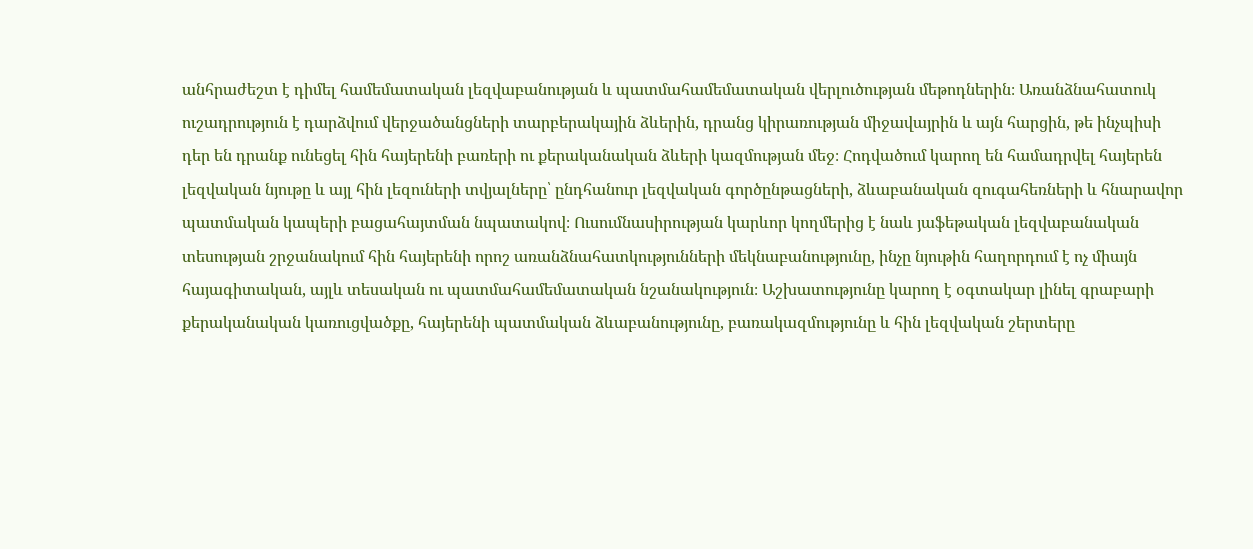անհրաժեշտ է դիմել համեմատական լեզվաբանության և պատմահամեմատական վերլուծության մեթոդներին։ Առանձնահատուկ ուշադրություն է դարձվում վերջածանցների տարբերակային ձևերին, դրանց կիրառության միջավայրին և այն հարցին, թե ինչպիսի դեր են դրանք ունեցել հին հայերենի բառերի ու քերականական ձևերի կազմության մեջ։ Հոդվածում կարող են համադրվել հայերեն լեզվական նյութը և այլ հին լեզուների տվյալները՝ ընդհանուր լեզվական գործընթացների, ձևաբանական զուգահեռների և հնարավոր պատմական կապերի բացահայտման նպատակով։ Ուսումնասիրության կարևոր կողմերից է նաև յաֆեթական լեզվաբանական տեսության շրջանակում հին հայերենի որոշ առանձնահատկությունների մեկնաբանությունը, ինչը նյութին հաղորդում է ոչ միայն հայագիտական, այլև տեսական ու պատմահամեմատական նշանակություն։ Աշխատությունը կարող է օգտակար լինել գրաբարի քերականական կառուցվածքը, հայերենի պատմական ձևաբանությունը, բառակազմությունը և հին լեզվական շերտերը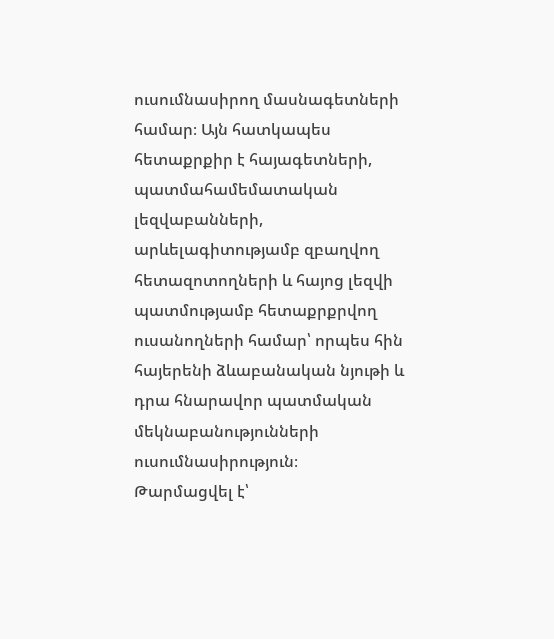ուսումնասիրող մասնագետների համար։ Այն հատկապես հետաքրքիր է հայագետների, պատմահամեմատական լեզվաբանների, արևելագիտությամբ զբաղվող հետազոտողների և հայոց լեզվի պատմությամբ հետաքրքրվող ուսանողների համար՝ որպես հին հայերենի ձևաբանական նյութի և դրա հնարավոր պատմական մեկնաբանությունների ուսումնասիրություն։
Թարմացվել է՝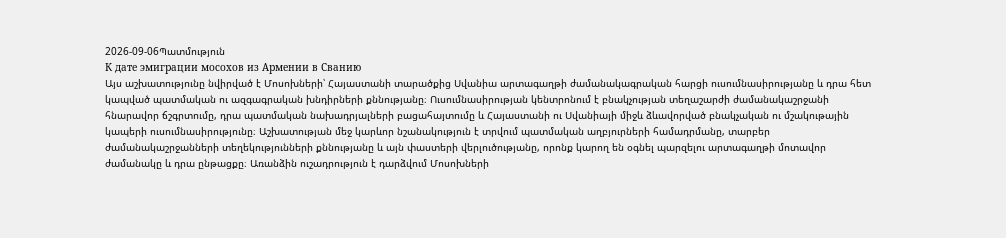2026-09-06Պատմություն
К дате эмиграции мосохов из Армении в Сванию
Այս աշխատությունը նվիրված է Մոսոխների՝ Հայաստանի տարածքից Սվանիա արտագաղթի ժամանակագրական հարցի ուսումնասիրությանը և դրա հետ կապված պատմական ու ազգագրական խնդիրների քննությանը։ Ուսումնասիրության կենտրոնում է բնակչության տեղաշարժի ժամանակաշրջանի հնարավոր ճշգրտումը, դրա պատմական նախադրյալների բացահայտումը և Հայաստանի ու Սվանիայի միջև ձևավորված բնակչական ու մշակութային կապերի ուսումնասիրությունը։ Աշխատության մեջ կարևոր նշանակություն է տրվում պատմական աղբյուրների համադրմանը, տարբեր ժամանակաշրջանների տեղեկությունների քննությանը և այն փաստերի վերլուծությանը, որոնք կարող են օգնել պարզելու արտագաղթի մոտավոր ժամանակը և դրա ընթացքը։ Առանձին ուշադրություն է դարձվում Մոսոխների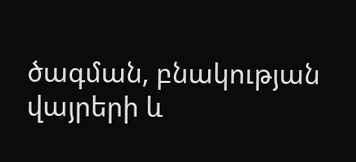ծագման, բնակության վայրերի և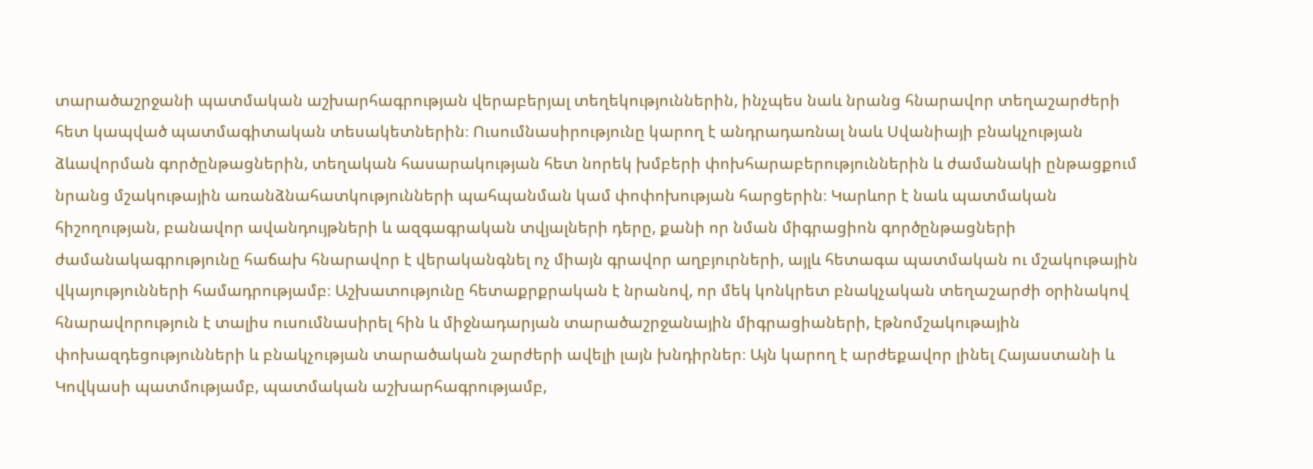տարածաշրջանի պատմական աշխարհագրության վերաբերյալ տեղեկություններին, ինչպես նաև նրանց հնարավոր տեղաշարժերի հետ կապված պատմագիտական տեսակետներին։ Ուսումնասիրությունը կարող է անդրադառնալ նաև Սվանիայի բնակչության ձևավորման գործընթացներին, տեղական հասարակության հետ նորեկ խմբերի փոխհարաբերություններին և ժամանակի ընթացքում նրանց մշակութային առանձնահատկությունների պահպանման կամ փոփոխության հարցերին։ Կարևոր է նաև պատմական հիշողության, բանավոր ավանդույթների և ազգագրական տվյալների դերը, քանի որ նման միգրացիոն գործընթացների ժամանակագրությունը հաճախ հնարավոր է վերականգնել ոչ միայն գրավոր աղբյուրների, այլև հետագա պատմական ու մշակութային վկայությունների համադրությամբ։ Աշխատությունը հետաքրքրական է նրանով, որ մեկ կոնկրետ բնակչական տեղաշարժի օրինակով հնարավորություն է տալիս ուսումնասիրել հին և միջնադարյան տարածաշրջանային միգրացիաների, էթնոմշակութային փոխազդեցությունների և բնակչության տարածական շարժերի ավելի լայն խնդիրներ։ Այն կարող է արժեքավոր լինել Հայաստանի և Կովկասի պատմությամբ, պատմական աշխարհագրությամբ,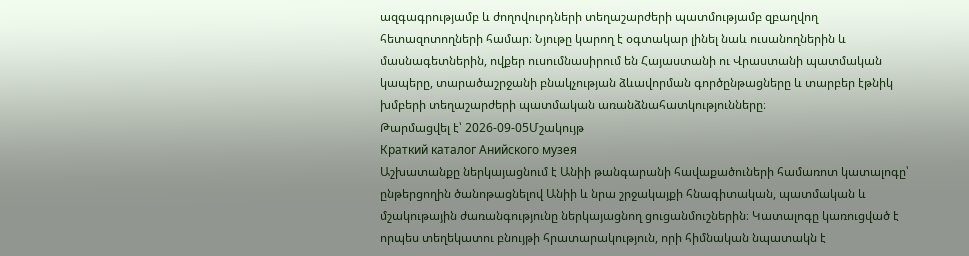ազգագրությամբ և ժողովուրդների տեղաշարժերի պատմությամբ զբաղվող հետազոտողների համար։ Նյութը կարող է օգտակար լինել նաև ուսանողներին և մասնագետներին, ովքեր ուսումնասիրում են Հայաստանի ու Վրաստանի պատմական կապերը, տարածաշրջանի բնակչության ձևավորման գործընթացները և տարբեր էթնիկ խմբերի տեղաշարժերի պատմական առանձնահատկությունները։
Թարմացվել է՝ 2026-09-05Մշակույթ
Краткий каталог Анийского музея
Աշխատանքը ներկայացնում է Անիի թանգարանի հավաքածուների համառոտ կատալոգը՝ ընթերցողին ծանոթացնելով Անիի և նրա շրջակայքի հնագիտական, պատմական և մշակութային ժառանգությունը ներկայացնող ցուցանմուշներին։ Կատալոգը կառուցված է որպես տեղեկատու բնույթի հրատարակություն, որի հիմնական նպատակն է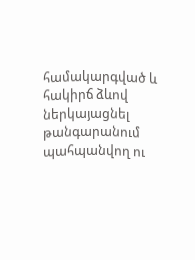համակարգված և հակիրճ ձևով ներկայացնել թանգարանում պահպանվող ու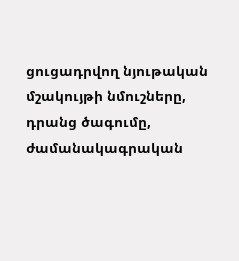ցուցադրվող նյութական մշակույթի նմուշները, դրանց ծագումը, ժամանակագրական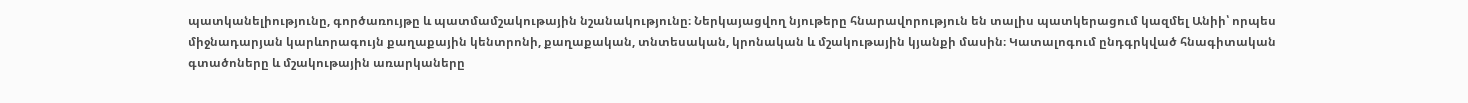պատկանելիությունը, գործառույթը և պատմամշակութային նշանակությունը։ Ներկայացվող նյութերը հնարավորություն են տալիս պատկերացում կազմել Անիի՝ որպես միջնադարյան կարևորագույն քաղաքային կենտրոնի, քաղաքական, տնտեսական, կրոնական և մշակութային կյանքի մասին։ Կատալոգում ընդգրկված հնագիտական գտածոները և մշակութային առարկաները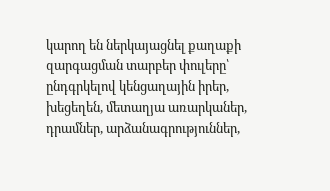կարող են ներկայացնել քաղաքի զարգացման տարբեր փուլերը՝ ընդգրկելով կենցաղային իրեր, խեցեղեն, մետաղյա առարկաներ, դրամներ, արձանագրություններ,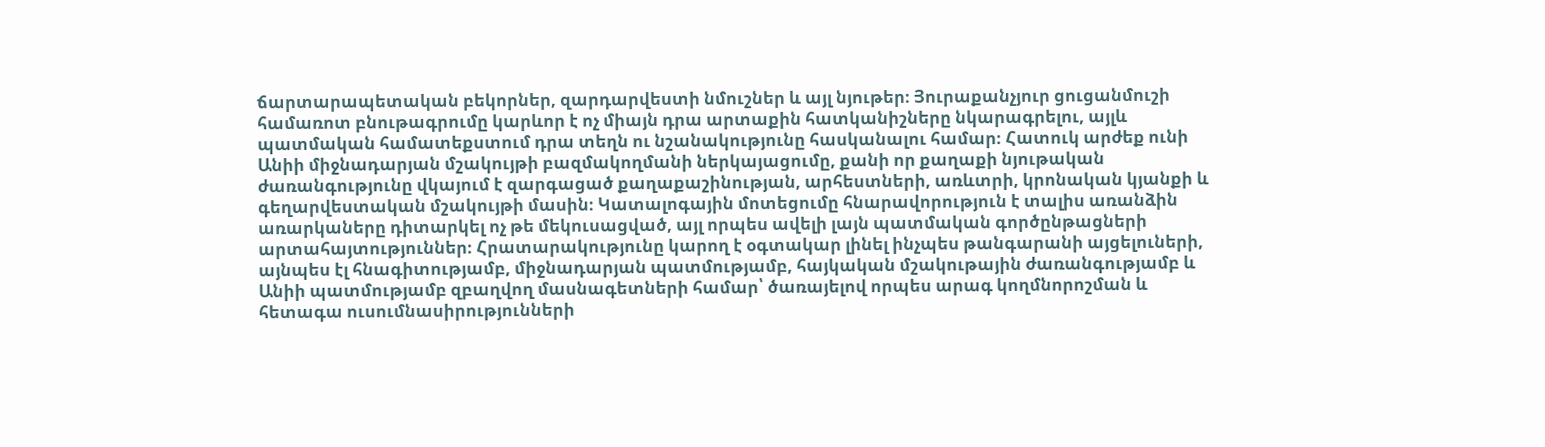ճարտարապետական բեկորներ, զարդարվեստի նմուշներ և այլ նյութեր։ Յուրաքանչյուր ցուցանմուշի համառոտ բնութագրումը կարևոր է ոչ միայն դրա արտաքին հատկանիշները նկարագրելու, այլև պատմական համատեքստում դրա տեղն ու նշանակությունը հասկանալու համար։ Հատուկ արժեք ունի Անիի միջնադարյան մշակույթի բազմակողմանի ներկայացումը, քանի որ քաղաքի նյութական ժառանգությունը վկայում է զարգացած քաղաքաշինության, արհեստների, առևտրի, կրոնական կյանքի և գեղարվեստական մշակույթի մասին։ Կատալոգային մոտեցումը հնարավորություն է տալիս առանձին առարկաները դիտարկել ոչ թե մեկուսացված, այլ որպես ավելի լայն պատմական գործընթացների արտահայտություններ։ Հրատարակությունը կարող է օգտակար լինել ինչպես թանգարանի այցելուների, այնպես էլ հնագիտությամբ, միջնադարյան պատմությամբ, հայկական մշակութային ժառանգությամբ և Անիի պատմությամբ զբաղվող մասնագետների համար՝ ծառայելով որպես արագ կողմնորոշման և հետագա ուսումնասիրությունների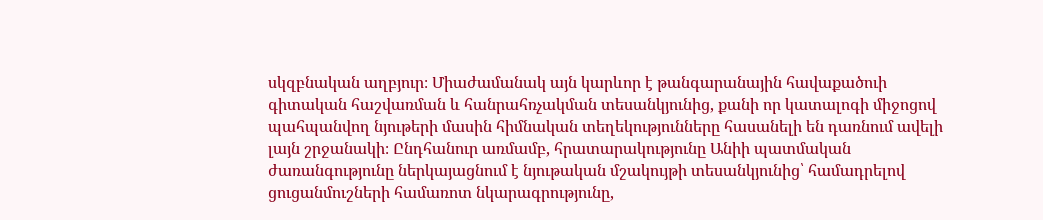սկզբնական աղբյուր։ Միաժամանակ այն կարևոր է թանգարանային հավաքածուի գիտական հաշվառման և հանրահռչակման տեսանկյունից, քանի որ կատալոգի միջոցով պահպանվող նյութերի մասին հիմնական տեղեկությունները հասանելի են դառնում ավելի լայն շրջանակի։ Ընդհանուր առմամբ, հրատարակությունը Անիի պատմական ժառանգությունը ներկայացնում է նյութական մշակույթի տեսանկյունից՝ համադրելով ցուցանմուշների համառոտ նկարագրությունը,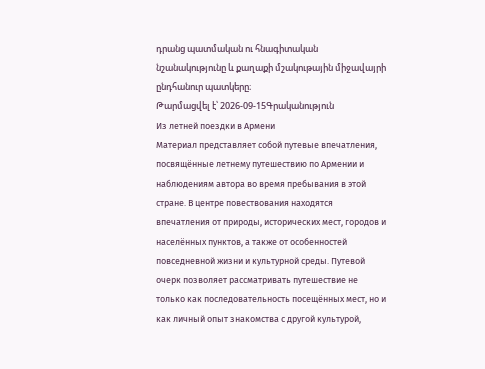դրանց պատմական ու հնագիտական նշանակությունը և քաղաքի մշակութային միջավայրի ընդհանուր պատկերը։
Թարմացվել է՝ 2026-09-15Գրականություն
Из летней поездки в Армени
Материал представляет собой путевые впечатления, посвящённые летнему путешествию по Армении и наблюдениям автора во время пребывания в этой стране. В центре повествования находятся впечатления от природы, исторических мест, городов и населённых пунктов, а также от особенностей повседневной жизни и культурной среды. Путевой очерк позволяет рассматривать путешествие не только как последовательность посещённых мест, но и как личный опыт знакомства с другой культурой,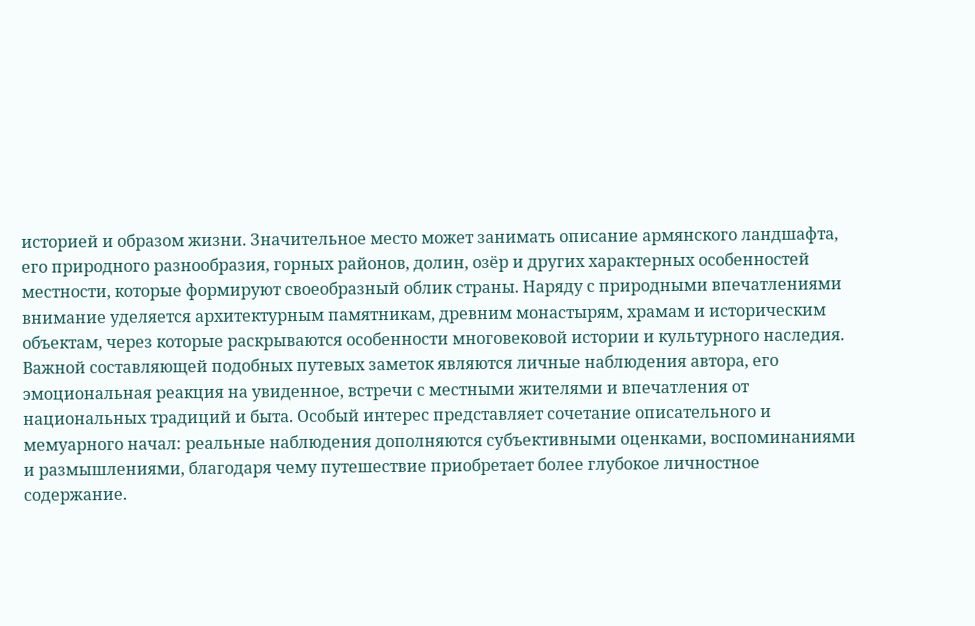историей и образом жизни. Значительное место может занимать описание армянского ландшафта, его природного разнообразия, горных районов, долин, озёр и других характерных особенностей местности, которые формируют своеобразный облик страны. Наряду с природными впечатлениями внимание уделяется архитектурным памятникам, древним монастырям, храмам и историческим объектам, через которые раскрываются особенности многовековой истории и культурного наследия. Важной составляющей подобных путевых заметок являются личные наблюдения автора, его эмоциональная реакция на увиденное, встречи с местными жителями и впечатления от национальных традиций и быта. Особый интерес представляет сочетание описательного и мемуарного начал: реальные наблюдения дополняются субъективными оценками, воспоминаниями и размышлениями, благодаря чему путешествие приобретает более глубокое личностное содержание.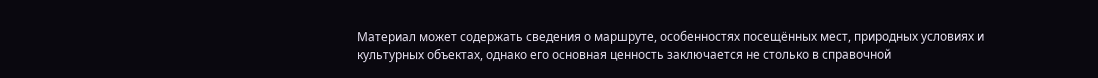Материал может содержать сведения о маршруте, особенностях посещённых мест, природных условиях и культурных объектах, однако его основная ценность заключается не столько в справочной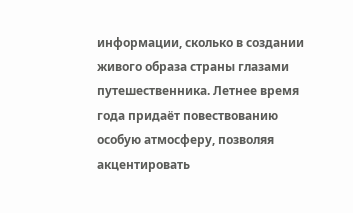информации, сколько в создании живого образа страны глазами путешественника. Летнее время года придаёт повествованию особую атмосферу, позволяя акцентировать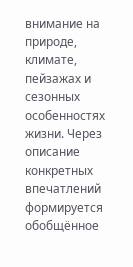внимание на природе, климате, пейзажах и сезонных особенностях жизни. Через описание конкретных впечатлений формируется обобщённое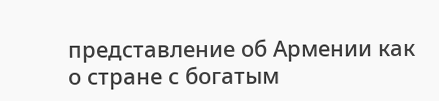представление об Армении как о стране с богатым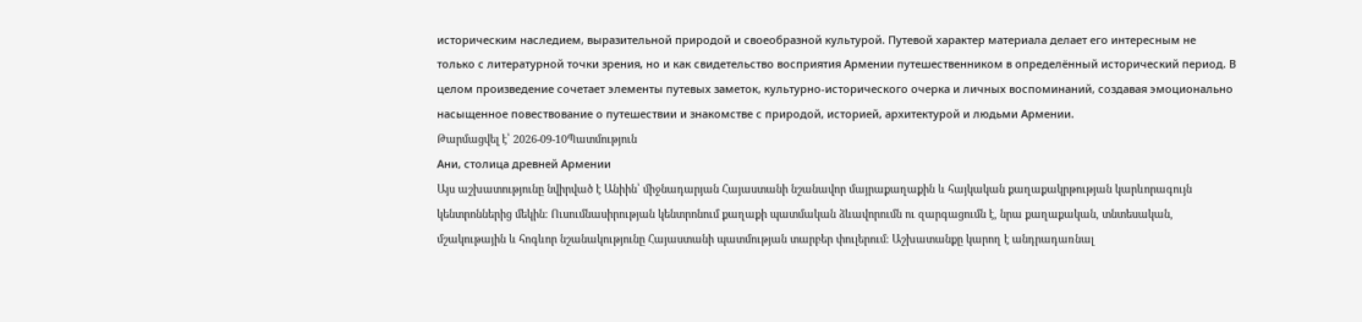историческим наследием, выразительной природой и своеобразной культурой. Путевой характер материала делает его интересным не только с литературной точки зрения, но и как свидетельство восприятия Армении путешественником в определённый исторический период. В целом произведение сочетает элементы путевых заметок, культурно-исторического очерка и личных воспоминаний, создавая эмоционально насыщенное повествование о путешествии и знакомстве с природой, историей, архитектурой и людьми Армении.
Թարմացվել է՝ 2026-09-10Պատմություն
Ани, столица древней Армении
Այս աշխատությունը նվիրված է Անիին՝ միջնադարյան Հայաստանի նշանավոր մայրաքաղաքին և հայկական քաղաքակրթության կարևորագույն կենտրոններից մեկին։ Ուսումնասիրության կենտրոնում քաղաքի պատմական ձևավորումն ու զարգացումն է, նրա քաղաքական, տնտեսական, մշակութային և հոգևոր նշանակությունը Հայաստանի պատմության տարբեր փուլերում։ Աշխատանքը կարող է անդրադառնալ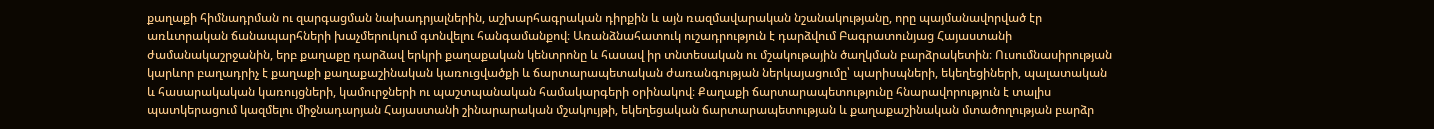քաղաքի հիմնադրման ու զարգացման նախադրյալներին, աշխարհագրական դիրքին և այն ռազմավարական նշանակությանը, որը պայմանավորված էր առևտրական ճանապարհների խաչմերուկում գտնվելու հանգամանքով։ Առանձնահատուկ ուշադրություն է դարձվում Բագրատունյաց Հայաստանի ժամանակաշրջանին, երբ քաղաքը դարձավ երկրի քաղաքական կենտրոնը և հասավ իր տնտեսական ու մշակութային ծաղկման բարձրակետին։ Ուսումնասիրության կարևոր բաղադրիչ է քաղաքի քաղաքաշինական կառուցվածքի և ճարտարապետական ժառանգության ներկայացումը՝ պարիսպների, եկեղեցիների, պալատական և հասարակական կառույցների, կամուրջների ու պաշտպանական համակարգերի օրինակով։ Քաղաքի ճարտարապետությունը հնարավորություն է տալիս պատկերացում կազմելու միջնադարյան Հայաստանի շինարարական մշակույթի, եկեղեցական ճարտարապետության և քաղաքաշինական մտածողության բարձր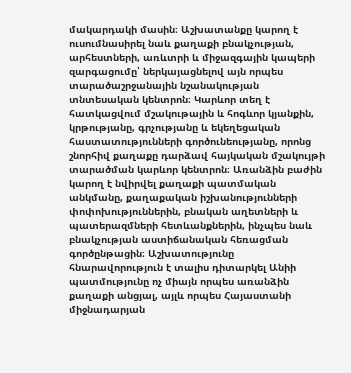մակարդակի մասին։ Աշխատանքը կարող է ուսումնասիրել նաև քաղաքի բնակչության, արհեստների, առևտրի և միջազգային կապերի զարգացումը՝ ներկայացնելով այն որպես տարածաշրջանային նշանակության տնտեսական կենտրոն։ Կարևոր տեղ է հատկացվում մշակութային և հոգևոր կյանքին, կրթությանը, գրչությանը և եկեղեցական հաստատությունների գործունեությանը, որոնց շնորհիվ քաղաքը դարձավ հայկական մշակույթի տարածման կարևոր կենտրոն։ Առանձին բաժին կարող է նվիրվել քաղաքի պատմական անկմանը, քաղաքական իշխանությունների փոփոխություններին, բնական աղետների և պատերազմների հետևանքներին, ինչպես նաև բնակչության աստիճանական հեռացման գործընթացին։ Աշխատությունը հնարավորություն է տալիս դիտարկել Անիի պատմությունը ոչ միայն որպես առանձին քաղաքի անցյալ, այլև որպես Հայաստանի միջնադարյան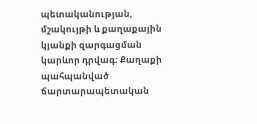պետականության, մշակույթի և քաղաքային կյանքի զարգացման կարևոր դրվագ։ Քաղաքի պահպանված ճարտարապետական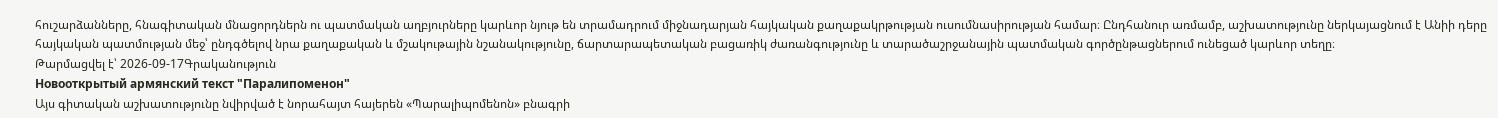հուշարձանները, հնագիտական մնացորդներն ու պատմական աղբյուրները կարևոր նյութ են տրամադրում միջնադարյան հայկական քաղաքակրթության ուսումնասիրության համար։ Ընդհանուր առմամբ, աշխատությունը ներկայացնում է Անիի դերը հայկական պատմության մեջ՝ ընդգծելով նրա քաղաքական և մշակութային նշանակությունը, ճարտարապետական բացառիկ ժառանգությունը և տարածաշրջանային պատմական գործընթացներում ունեցած կարևոր տեղը։
Թարմացվել է՝ 2026-09-17Գրականություն
Новооткрытый армянский текст "Паралипоменон"
Այս գիտական աշխատությունը նվիրված է նորահայտ հայերեն «Պարալիպոմենոն» բնագրի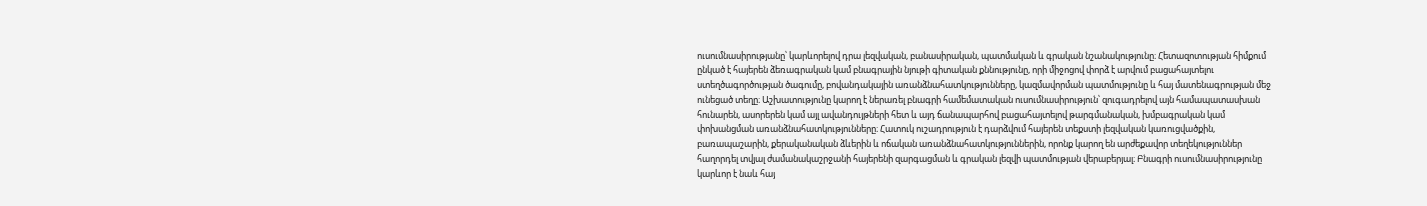ուսումնասիրությանը՝ կարևորելով դրա լեզվական, բանասիրական, պատմական և գրական նշանակությունը։ Հետազոտության հիմքում ընկած է հայերեն ձեռագրական կամ բնագրային նյութի գիտական քննությունը, որի միջոցով փորձ է արվում բացահայտելու ստեղծագործության ծագումը, բովանդակային առանձնահատկությունները, կազմավորման պատմությունը և հայ մատենագրության մեջ ունեցած տեղը։ Աշխատությունը կարող է ներառել բնագրի համեմատական ուսումնասիրություն՝ զուգադրելով այն համապատասխան հունարեն, ասորերեն կամ այլ ավանդույթների հետ և այդ ճանապարհով բացահայտելով թարգմանական, խմբագրական կամ փոխանցման առանձնահատկությունները։ Հատուկ ուշադրություն է դարձվում հայերեն տեքստի լեզվական կառուցվածքին, բառապաշարին, քերականական ձևերին և ոճական առանձնահատկություններին, որոնք կարող են արժեքավոր տեղեկություններ հաղորդել տվյալ ժամանակաշրջանի հայերենի զարգացման և գրական լեզվի պատմության վերաբերյալ։ Բնագրի ուսումնասիրությունը կարևոր է նաև հայ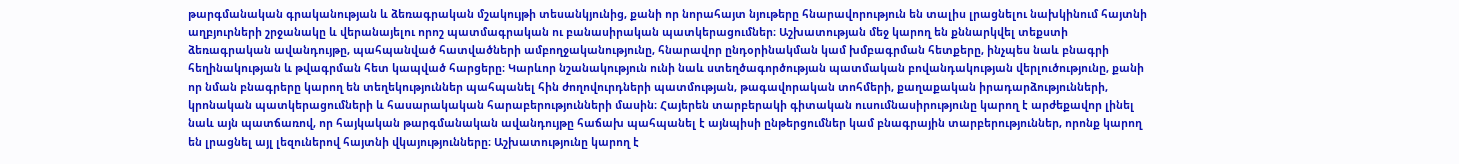թարգմանական գրականության և ձեռագրական մշակույթի տեսանկյունից, քանի որ նորահայտ նյութերը հնարավորություն են տալիս լրացնելու նախկինում հայտնի աղբյուրների շրջանակը և վերանայելու որոշ պատմագրական ու բանասիրական պատկերացումներ։ Աշխատության մեջ կարող են քննարկվել տեքստի ձեռագրական ավանդույթը, պահպանված հատվածների ամբողջականությունը, հնարավոր ընդօրինակման կամ խմբագրման հետքերը, ինչպես նաև բնագրի հեղինակության և թվագրման հետ կապված հարցերը։ Կարևոր նշանակություն ունի նաև ստեղծագործության պատմական բովանդակության վերլուծությունը, քանի որ նման բնագրերը կարող են տեղեկություններ պահպանել հին ժողովուրդների պատմության, թագավորական տոհմերի, քաղաքական իրադարձությունների, կրոնական պատկերացումների և հասարակական հարաբերությունների մասին։ Հայերեն տարբերակի գիտական ուսումնասիրությունը կարող է արժեքավոր լինել նաև այն պատճառով, որ հայկական թարգմանական ավանդույթը հաճախ պահպանել է այնպիսի ընթերցումներ կամ բնագրային տարբերություններ, որոնք կարող են լրացնել այլ լեզուներով հայտնի վկայությունները։ Աշխատությունը կարող է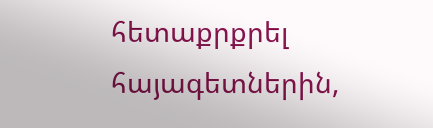հետաքրքրել հայագետներին,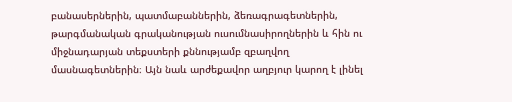բանասերներին, պատմաբաններին, ձեռագրագետներին, թարգմանական գրականության ուսումնասիրողներին և հին ու միջնադարյան տեքստերի քննությամբ զբաղվող մասնագետներին։ Այն նաև արժեքավոր աղբյուր կարող է լինել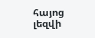հայոց լեզվի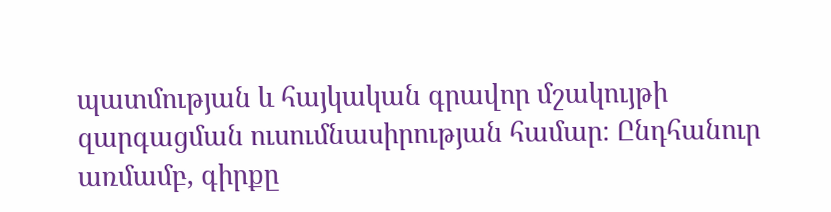պատմության և հայկական գրավոր մշակույթի զարգացման ուսումնասիրության համար։ Ընդհանուր առմամբ, գիրքը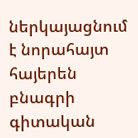ներկայացնում է նորահայտ հայերեն բնագրի գիտական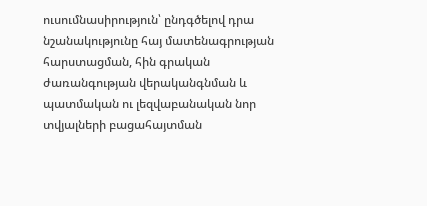ուսումնասիրություն՝ ընդգծելով դրա նշանակությունը հայ մատենագրության հարստացման, հին գրական ժառանգության վերականգնման և պատմական ու լեզվաբանական նոր տվյալների բացահայտման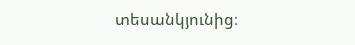տեսանկյունից։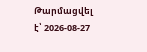Թարմացվել է՝ 2026-08-27